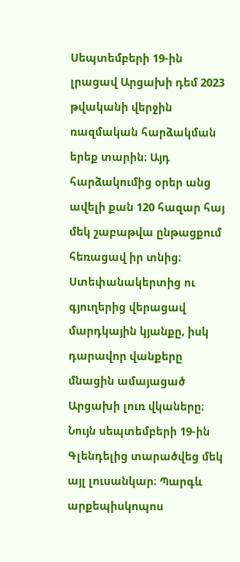Սեպտեմբերի 19-ին լրացավ Արցախի դեմ 2023 թվականի վերջին ռազմական հարձակման երեք տարին։ Այդ հարձակումից օրեր անց ավելի քան 120 հազար հայ մեկ շաբաթվա ընթացքում հեռացավ իր տնից։ Ստեփանակերտից ու գյուղերից վերացավ մարդկային կյանքը, իսկ դարավոր վանքերը մնացին ամայացած Արցախի լուռ վկաները։
Նույն սեպտեմբերի 19-ին Գլենդելից տարածվեց մեկ այլ լուսանկար։ Պարգև արքեպիսկոպոս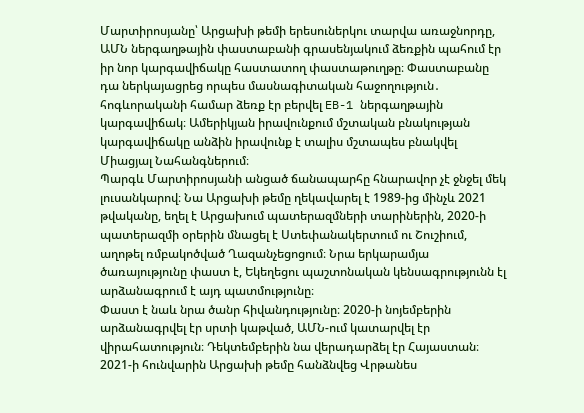Մարտիրոսյանը՝ Արցախի թեմի երեսուներկու տարվա առաջնորդը, ԱՄՆ ներգաղթային փաստաբանի գրասենյակում ձեռքին պահում էր իր նոր կարգավիճակը հաստատող փաստաթուղթը։ Փաստաբանը դա ներկայացրեց որպես մասնագիտական հաջողություն․ հոգևորականի համար ձեռք էր բերվել EB-1 ներգաղթային կարգավիճակ։ Ամերիկյան իրավունքում մշտական բնակության կարգավիճակը անձին իրավունք է տալիս մշտապես բնակվել Միացյալ Նահանգներում։
Պարգև Մարտիրոսյանի անցած ճանապարհը հնարավոր չէ ջնջել մեկ լուսանկարով։ Նա Արցախի թեմը ղեկավարել է 1989-ից մինչև 2021 թվականը, եղել է Արցախում պատերազմների տարիներին, 2020-ի պատերազմի օրերին մնացել է Ստեփանակերտում ու Շուշիում, աղոթել ռմբակոծված Ղազանչեցոցում։ Նրա երկարամյա ծառայությունը փաստ է, Եկեղեցու պաշտոնական կենսագրությունն էլ արձանագրում է այդ պատմությունը։
Փաստ է նաև նրա ծանր հիվանդությունը։ 2020-ի նոյեմբերին արձանագրվել էր սրտի կաթված, ԱՄՆ-ում կատարվել էր վիրահատություն։ Դեկտեմբերին նա վերադարձել էր Հայաստան։ 2021-ի հունվարին Արցախի թեմը հանձնվեց Վրթանես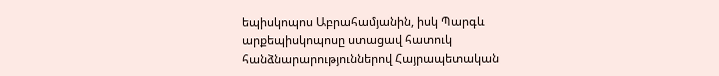եպիսկոպոս Աբրահամյանին, իսկ Պարգև արքեպիսկոպոսը ստացավ հատուկ հանձնարարություններով Հայրապետական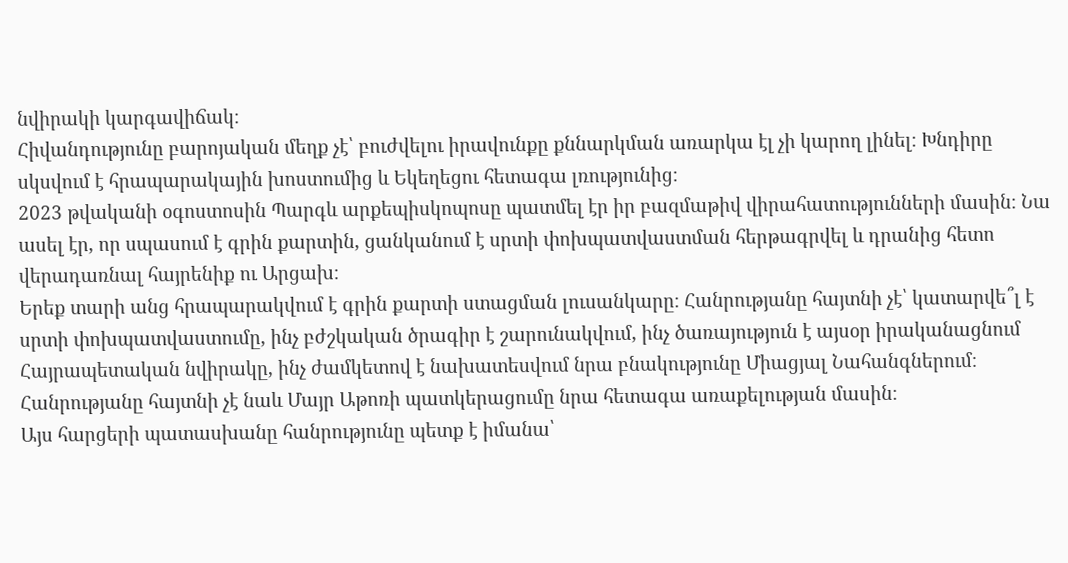նվիրակի կարգավիճակ։
Հիվանդությունը բարոյական մեղք չէ՝ բուժվելու իրավունքը քննարկման առարկա էլ չի կարող լինել։ Խնդիրը սկսվում է հրապարակային խոստումից և Եկեղեցու հետագա լռությունից։
2023 թվականի օգոստոսին Պարգև արքեպիսկոպոսը պատմել էր իր բազմաթիվ վիրահատությունների մասին։ Նա ասել էր, որ սպասում է գրին քարտին, ցանկանում է սրտի փոխպատվաստման հերթագրվել և դրանից հետո վերադառնալ հայրենիք ու Արցախ։
Երեք տարի անց հրապարակվում է գրին քարտի ստացման լուսանկարը։ Հանրությանը հայտնի չէ՝ կատարվե՞լ է սրտի փոխպատվաստումը, ինչ բժշկական ծրագիր է շարունակվում, ինչ ծառայություն է այսօր իրականացնում Հայրապետական նվիրակը, ինչ ժամկետով է նախատեսվում նրա բնակությունը Միացյալ Նահանգներում։ Հանրությանը հայտնի չէ նաև Մայր Աթոռի պատկերացումը նրա հետագա առաքելության մասին։
Այս հարցերի պատասխանը հանրությունը պետք է իմանա՝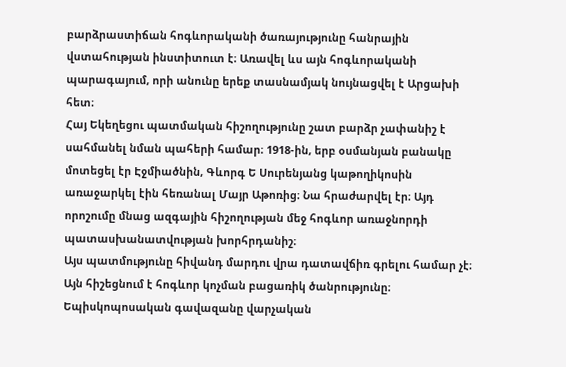բարձրաստիճան հոգևորականի ծառայությունը հանրային վստահության ինստիտուտ է։ Առավել ևս այն հոգևորականի պարագայում, որի անունը երեք տասնամյակ նույնացվել է Արցախի հետ։
Հայ Եկեղեցու պատմական հիշողությունը շատ բարձր չափանիշ է սահմանել նման պահերի համար։ 1918-ին, երբ օսմանյան բանակը մոտեցել էր Էջմիածնին, Գևորգ Ե Սուրենյանց կաթողիկոսին առաջարկել էին հեռանալ Մայր Աթոռից։ Նա հրաժարվել էր։ Այդ որոշումը մնաց ազգային հիշողության մեջ հոգևոր առաջնորդի պատասխանատվության խորհրդանիշ։
Այս պատմությունը հիվանդ մարդու վրա դատավճիռ գրելու համար չէ։ Այն հիշեցնում է հոգևոր կոչման բացառիկ ծանրությունը։ Եպիսկոպոսական գավազանը վարչական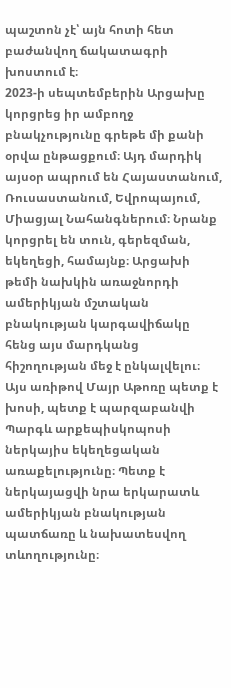պաշտոն չէ՝ այն հոտի հետ բաժանվող ճակատագրի խոստում է։
2023-ի սեպտեմբերին Արցախը կորցրեց իր ամբողջ բնակչությունը գրեթե մի քանի օրվա ընթացքում։ Այդ մարդիկ այսօր ապրում են Հայաստանում, Ռուսաստանում, Եվրոպայում, Միացյալ Նահանգներում։ Նրանք կորցրել են տուն, գերեզման, եկեղեցի, համայնք։ Արցախի թեմի նախկին առաջնորդի ամերիկյան մշտական բնակության կարգավիճակը հենց այս մարդկանց հիշողության մեջ է ընկալվելու։
Այս առիթով Մայր Աթոռը պետք է խոսի, պետք է պարզաբանվի Պարգև արքեպիսկոպոսի ներկայիս եկեղեցական առաքելությունը։ Պետք է ներկայացվի նրա երկարատև ամերիկյան բնակության պատճառը և նախատեսվող տևողությունը։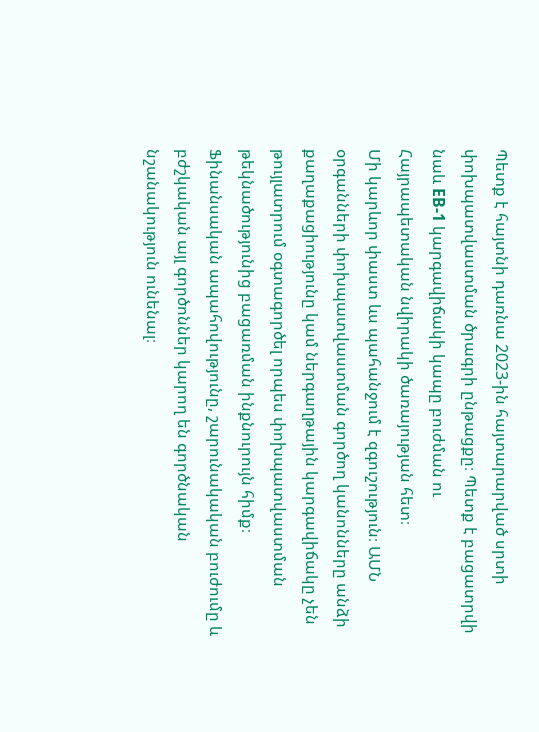Պետք է հայտնի դառնա 2023-ին հայտարարված սրտի փոխպատվաստման ծրագրի ընթացքը։ Պետք է բացատրվի նաև EB-1 կարգավիճակի կապը բուժման ու Հայրապետական նվիրակի ծառայության հետ։
Մի կարևոր փաստ ևս պահանջում է զգուշություն։ ԱՄՆ օրգանների փոխպատվաստման գործող կանոնները անձի քաղաքացիությունը կամ ներգաղթային կարգավիճակը չեն թույլատրում օգտագործել որպես փոխպատվաստման թեկնածությունից բացառման ինքնուրույն հիմք։ Ֆինանսական ապահովությունը, շարունակական բուժումը և բժշկական այլ գործոններ կարող են գործնական նշանակություն ունենալ։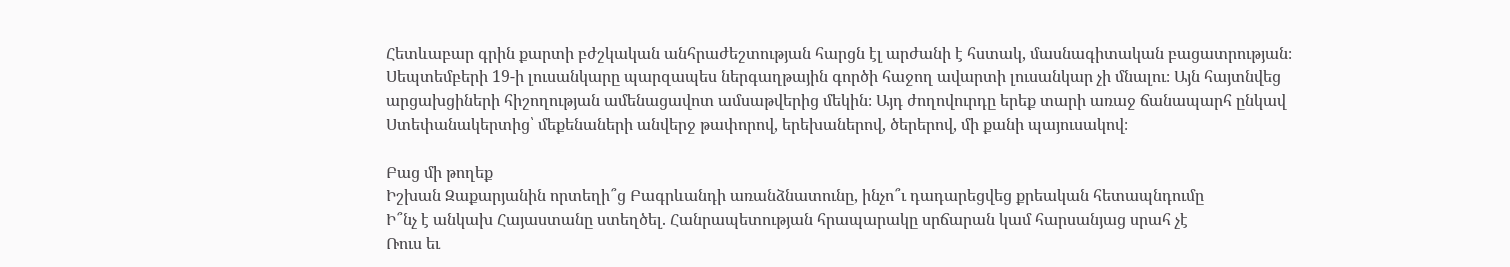Հետևաբար գրին քարտի բժշկական անհրաժեշտության հարցն էլ արժանի է հստակ, մասնագիտական բացատրության։
Սեպտեմբերի 19-ի լուսանկարը պարզապես ներգաղթային գործի հաջող ավարտի լուսանկար չի մնալու։ Այն հայտնվեց արցախցիների հիշողության ամենացավոտ ամսաթվերից մեկին։ Այդ ժողովուրդը երեք տարի առաջ ճանապարհ ընկավ Ստեփանակերտից՝ մեքենաների անվերջ թափորով, երեխաներով, ծերերով, մի քանի պայուսակով։

Բաց մի թողեք
Իշխան Զաքարյանին որտեղի՞ց Բագրևանդի առանձնատունը, ինչո՞ւ դադարեցվեց քրեական հետապնդումը
Ի՞նչ է անկախ Հայաստանը ստեղծել. Հանրապետության հրապարակը սրճարան կամ հարսանյաց սրահ չէ
Ռուս եւ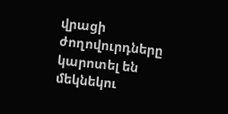վրացի ժողովուրդները կարոտել են մեկնեկու